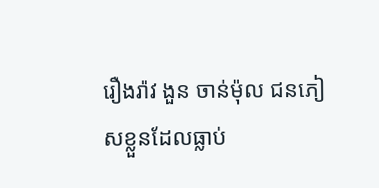រឿងរ៉ាវ ងួន ចាន់ម៉ុល ជនភៀសខ្លួនដែលធ្លាប់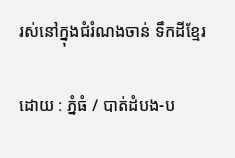រស់នៅក្នុងជំរំណងចាន់ ទឹកដីខ្មែរ

ដោយ : ភ្នំធំ / បាត់ដំបង-ប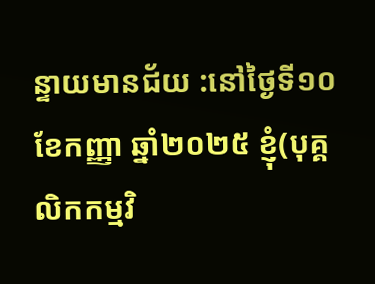ន្ទាយមានជ័យ :នៅថ្ងៃទី១០ខែកញ្ញា ឆ្នាំ២០២៥ ខ្ញុំ(បុគ្គលិកកម្មវិ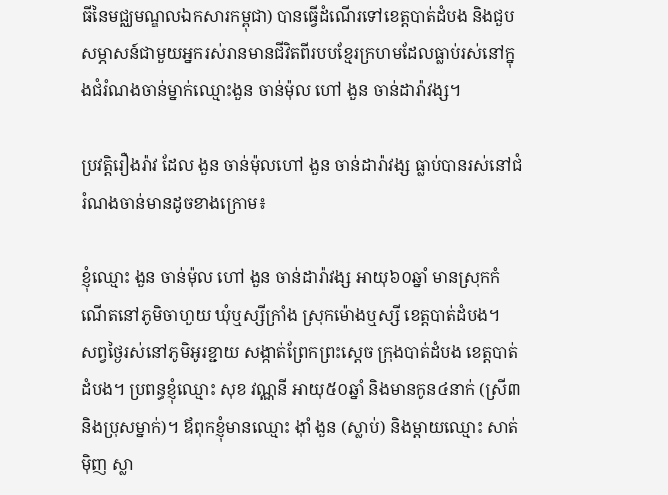ធីនៃមជ្ឈមណ្ឌលឯកសារកម្ពុជា) បានធ្វើដំណើរទៅខេត្តបាត់ដំបង និងជួបសម្ភាសន៍ជាមួយអ្នករស់រានមានជីវិតពីរបបខ្មែរក្រហមដែលធ្លាប់រស់នៅក្នុងជំរំណងចាន់ម្នាក់ឈ្មោះងួន ចាន់ម៉ុល ហៅ ងួន ចាន់ដារ៉ាវង្ស។

ប្រវត្តិរឿងរ៉ាវ ដែល ងួន ចាន់ម៉ុលហៅ ងួន ចាន់ដារ៉ាវង្ស ធ្លាប់បានរស់នៅជំរំណងចាន់មានដូចខាងក្រោម៖

ខ្ញុំឈ្មោះ ងួន ចាន់ម៉ុល ហៅ ងួន ចាន់ដារ៉ាវង្ស អាយុ៦០ឆ្នាំ មានស្រុកកំណើតនៅភូមិចាហួយ ឃុំឬស្សីក្រាំង ស្រុកម៉ោងឬស្សី ខេត្តបាត់ដំបង។
សព្វថ្ងៃរស់នៅភូមិអូរខ្ជាយ សង្កាត់ព្រែកព្រះស្តេច ក្រុងបាត់ដំបង ខេត្តបាត់ដំបង។ ប្រពន្ធខ្ញុំឈ្មោះ សុខ វណ្ណនី អាយុ៥០ឆ្នាំ និងមានកូន៤នាក់ (ស្រី៣ និងប្រុសម្នាក់)។ ឪពុកខ្ញុំមានឈ្មោះ ង៉ាំ ងួន (ស្លាប់) និងម្តាយឈ្មោះ សាត់ ម៉ិញ ស្លា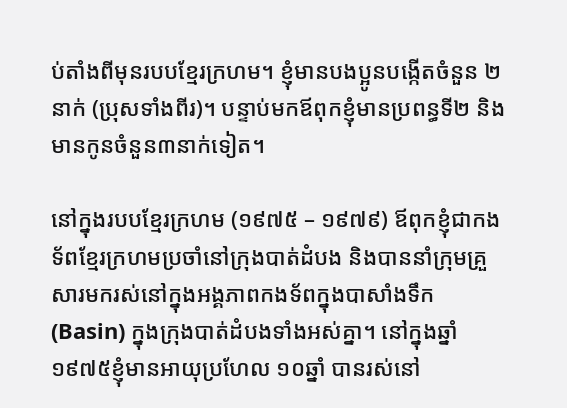ប់តាំងពីមុនរបបខ្មែរក្រហម។ ខ្ញុំមានបងប្អូនបង្កើតចំនួន ២នាក់ (ប្រុសទាំងពីរ)។ បន្ទាប់មកឪពុកខ្ញុំមានប្រពន្ធទី២ និងមានកូនចំនួន៣នាក់ទៀត។

នៅក្នុងរបបខ្មែរក្រហម (១៩៧៥ – ១៩៧៩) ឪពុកខ្ញុំជាកងទ័ពខ្មែរក្រហមប្រចាំនៅក្រុងបាត់ដំបង និងបាននាំក្រុមគ្រួសារមករស់នៅក្នុងអង្គភាពកងទ័ពក្នុងបាសាំងទឹក (Basin) ក្នុងក្រុងបាត់ដំបងទាំងអស់គ្នា។ នៅក្នុងឆ្នាំ១៩៧៥ខ្ញុំមានអាយុប្រហែល ១០ឆ្នាំ បានរស់នៅ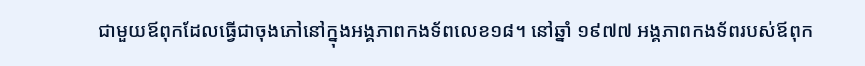ជាមួយឪពុកដែលធ្វើជាចុងភៅនៅក្នុងអង្គភាពកងទ័ពលេខ១៨។ នៅឆ្នាំ ១៩៧៧ អង្គភាពកងទ័ពរបស់ឪពុក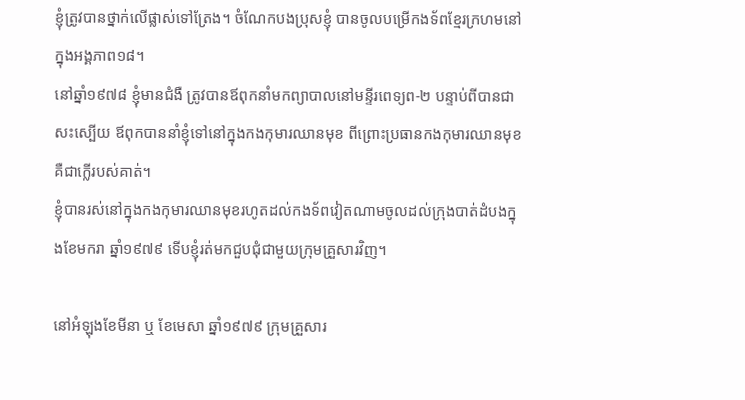ខ្ញុំត្រូវបានថ្នាក់លើផ្លាស់ទៅត្រែង។ ចំណែកបងប្រុសខ្ញុំ បានចូលបម្រើកងទ័ពខ្មែរក្រហមនៅក្នុងអង្គភាព១៨។
នៅឆ្នាំ១៩៧៨ ខ្ញុំមានជំងឺ ត្រូវបានឪពុកនាំមកព្យាបាលនៅមន្ទីរពេទ្យព-២ បន្ទាប់ពីបានជាសះស្បើយ ឪពុកបាននាំខ្ញុំទៅនៅក្នុងកងកុមារឈានមុខ ពីព្រោះប្រធានកងកុមារឈានមុខគឺជាក្លើរបស់គាត់។
ខ្ញុំបានរស់នៅក្នុងកងកុមារឈានមុខរហូតដល់កងទ័ពវៀតណាមចូលដល់ក្រុងបាត់ដំបងក្នុងខែមករា ឆ្នាំ១៩៧៩ ទើបខ្ញុំរត់មកជួបជុំជាមួយក្រុមគ្រួសារវិញ។

នៅអំឡុងខែមីនា ឬ ខែមេសា ឆ្នាំ១៩៧៩ ក្រុមគ្រួសារ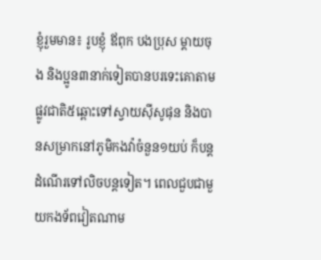ខ្ញុំរួមមាន៖ រូបខ្ញុំ ឪពុក បងប្រុស ម្តាយចុង និងប្អូន៣នាក់ទៀតបានបរទេះគោតាមផ្លូវជាតិ៥ឆ្ពោះទៅស្វាយស៊ីសូផុន និងបានសម្រាកនៅភូមិកងវ៉ាចំនួន១យប់ ក៏បន្តដំណើរទៅលិចបន្តទៀត។ ពេលជួបជាមួយកងទ័ពវៀតណាម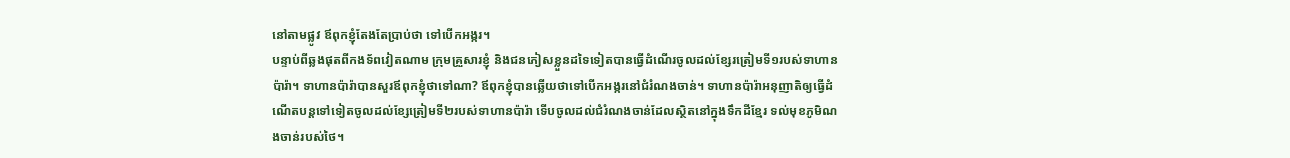នៅតាមផ្លូវ ឪពុកខ្ញុំតែងតែប្រាប់ថា ទៅបើកអង្ករ។
បន្ទាប់ពីឆ្លងផុតពីកងទ័ពវៀតណាម ក្រុមគ្រួសារខ្ញុំ និងជនភៀសខ្លួនដទៃទៀតបានធ្វើដំណើរចូលដល់ខ្សែរត្រៀមទី១របស់ទាហានប៉ារ៉ា។ ទាហានប៉ារ៉ាបានសួរឪពុកខ្ញុំថាទៅណា? ឪពុកខ្ញុំបានឆ្លើយថាទៅបើកអង្ករនៅជំរំណងចាន់។ ទាហានប៉ារ៉ាអនុញាតិឲ្យធ្វើដំណើតបន្តទៅទៀតចូលដល់ខ្សែត្រៀមទី២របស់ទាហានប៉ារ៉ា ទើបចូលដល់ជំរំណងចាន់ដែលស្ថិតនៅក្នុងទឹកដីខ្មែរ ទល់មុខភូមិណងចាន់របស់ថៃ។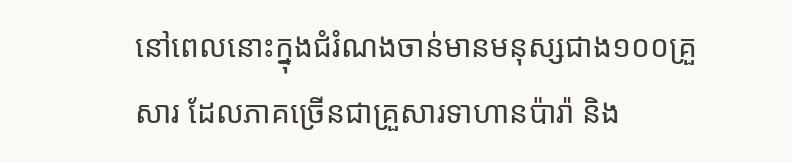នៅពេលនោះក្នុងជំរំណងចាន់មានមនុស្សជាង១០០គ្រួសារ ដែលភាគច្រើនជាគ្រួសារទាហានប៉ារ៉ា និង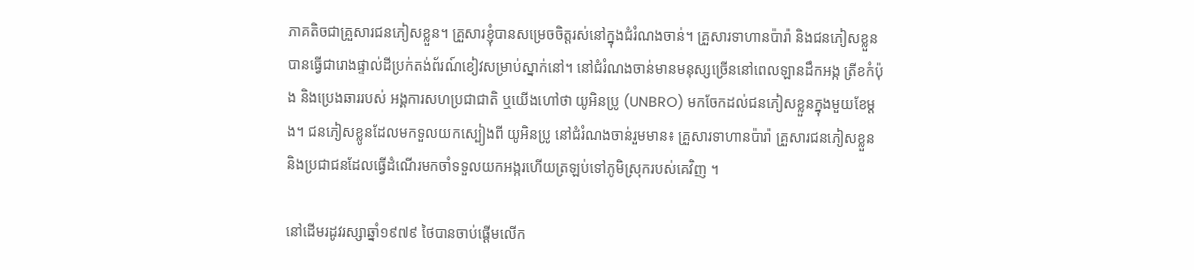ភាគតិចជាគ្រួសារជនភៀសខ្លួន។ គ្រួសារខ្ញុំបានសម្រេចចិត្តរស់នៅក្នុងជំរំណងចាន់។ គ្រួសារទាហានប៉ារ៉ា និងជនភៀសខ្លួនបានធ្វើជារោងផ្ទាល់ដីប្រក់តង់ព័រណ៍ខៀវសម្រាប់ស្នាក់នៅ។ នៅជំរំណងចាន់មានមនុស្សច្រើននៅពេលឡានដឹកអង្ក ត្រីខកំប៉ុង និងប្រេងឆាររបស់ អង្គការសហប្រជាជាតិ ឬយើងហៅថា យូអិនប្រូ (UNBRO) មកចែកដល់ជនភៀសខ្លួនក្នុងមួយខែម្តង។ ជនភៀសខ្លូនដែលមកទួលយកស្បៀងពី យូអិនប្រូ នៅជំរំណងចាន់រួមមាន៖ គ្រួសារទាហានប៉ារ៉ា គ្រួសារជនភៀសខ្លួន និងប្រជាជនដែលធ្វើដំណើរមកចាំទទួលយកអង្ករហើយត្រឡប់ទៅភូមិស្រុករបស់គេវិញ ។

នៅដើមរដូវរស្សាឆ្នាំ១៩៧៩ ថៃបានចាប់ផ្តើមលើក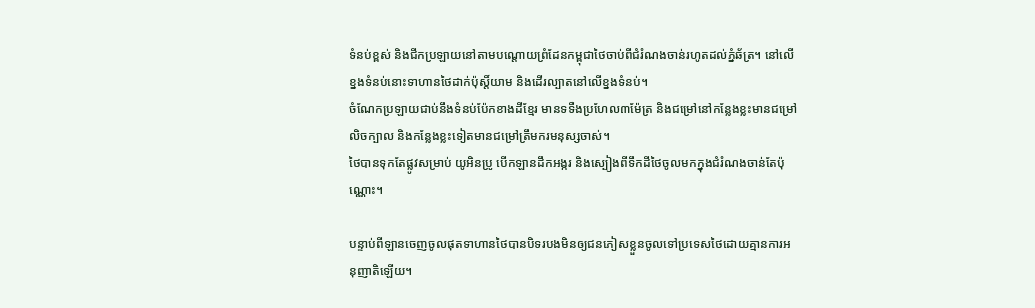ទំនប់ខ្ពស់ និងជីកប្រឡាយនៅតាមបណ្តោយព្រំដែនកម្ពុជាថៃចាប់ពីជំរំណងចាន់រហូតដល់ភ្នំឆ័ត្រ។ នៅលើខ្នងទំនប់នោះទាហានថៃដាក់ប៉ុស្តិ៍យាម និងដើរល្បាតនៅលើខ្នងទំនប់។
ចំណែកប្រឡាយជាប់នឹងទំនប់ប៉ែកខាងដីខ្មែរ មានទទឺងប្រហែល៣ម៉ែត្រ និងជម្រៅនៅកន្លែងខ្លះមានជម្រៅលិចក្បាល និងកន្លែងខ្លះទៀតមានជម្រៅត្រឹមករមនុស្សចាស់។
ថៃបានទុកតែផ្លូវសម្រាប់ យូអិនប្រូ បើកឡានដឹកអង្ករ និងស្បៀងពីទឹកដីថៃចូលមកក្នុងជំរំណងចាន់តែប៉ុណ្ណោះ។

បន្ទាប់ពីឡានចេញចូលផុតទាហានថៃបានបិទរបងមិនឲ្យជនភៀសខ្លួនចូលទៅប្រទេសថៃដោយគ្មានការអនុញាតិឡើយ។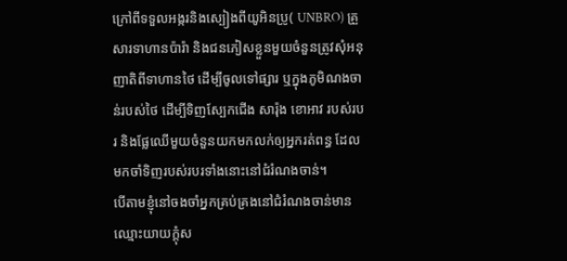ក្រៅពីទទួលអង្ករនិងស្បៀងពីយូអិនប្រូ( UNBRO) គ្រួសារទាហានប៉ារ៉ា និងជនភៀសខ្លួនមួយចំនួនត្រូវសុំអនុញាតិពីទាហានថៃ ដើម្បីចូលទៅផ្សារ ឬក្នុងភូមិណងចាន់របស់ថៃ ដើម្បីទិញស្បែកជើង សារ៉ុង ខោអាវ របស់របរ និងផ្លែឈើមួយចំនួនយកមកលក់ឲ្យអ្នករត់ពន្ធ ដែលមកចាំទិញរបស់របរទាំងនោះនៅជំរំណងចាន់។
បើតាមខ្ញុំនៅចងចាំអ្នកគ្រប់គ្រងនៅជំរំណងចាន់មានឈ្មោះយាយក្តុំស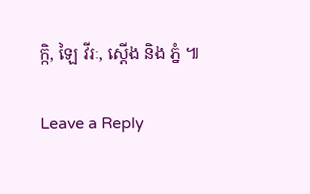ក្កិ, ឡៃ វីរៈ, ស្តើង និង ភ្នំ ៕

Leave a Reply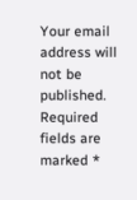Your email address will not be published. Required fields are marked *